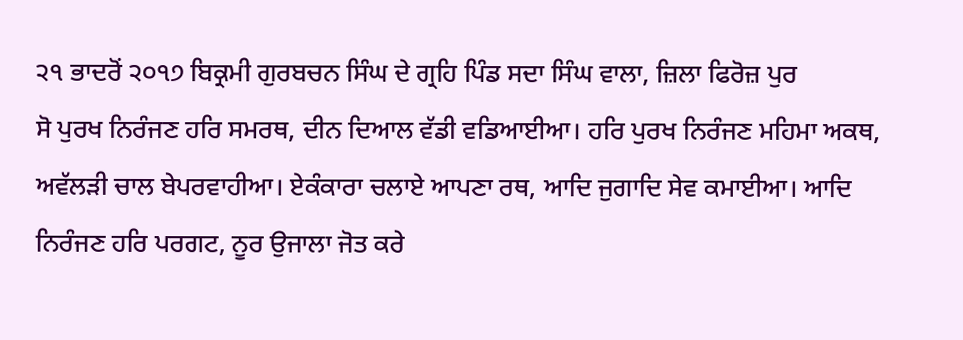੨੧ ਭਾਦਰੋਂ ੨੦੧੭ ਬਿਕ੍ਰਮੀ ਗੁਰਬਚਨ ਸਿੰਘ ਦੇ ਗ੍ਰਹਿ ਪਿੰਡ ਸਦਾ ਸਿੰਘ ਵਾਲਾ, ਜ਼ਿਲਾ ਫਿਰੋਜ਼ ਪੁਰ
ਸੋ ਪੁਰਖ ਨਿਰੰਜਣ ਹਰਿ ਸਮਰਥ, ਦੀਨ ਦਿਆਲ ਵੱਡੀ ਵਡਿਆਈਆ। ਹਰਿ ਪੁਰਖ ਨਿਰੰਜਣ ਮਹਿਮਾ ਅਕਥ, ਅਵੱਲੜੀ ਚਾਲ ਬੇਪਰਵਾਹੀਆ। ਏਕੰਕਾਰਾ ਚਲਾਏ ਆਪਣਾ ਰਥ, ਆਦਿ ਜੁਗਾਦਿ ਸੇਵ ਕਮਾਈਆ। ਆਦਿ ਨਿਰੰਜਣ ਹਰਿ ਪਰਗਟ, ਨੂਰ ਉਜਾਲਾ ਜੋਤ ਕਰੇ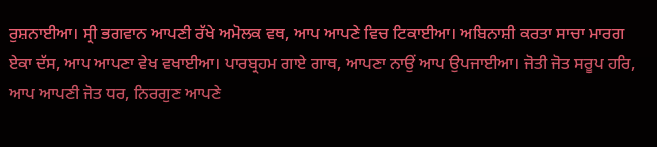ਰੁਸ਼ਨਾਈਆ। ਸ੍ਰੀ ਭਗਵਾਨ ਆਪਣੀ ਰੱਖੇ ਅਮੋਲਕ ਵਥ, ਆਪ ਆਪਣੇ ਵਿਚ ਟਿਕਾਈਆ। ਅਬਿਨਾਸ਼ੀ ਕਰਤਾ ਸਾਚਾ ਮਾਰਗ ਏਕਾ ਦੱਸ, ਆਪ ਆਪਣਾ ਵੇਖ ਵਖਾਈਆ। ਪਾਰਬ੍ਰਹਮ ਗਾਏ ਗਾਥ, ਆਪਣਾ ਨਾਉਂ ਆਪ ਉਪਜਾਈਆ। ਜੋਤੀ ਜੋਤ ਸਰੂਪ ਹਰਿ, ਆਪ ਆਪਣੀ ਜੋਤ ਧਰ, ਨਿਰਗੁਣ ਆਪਣੇ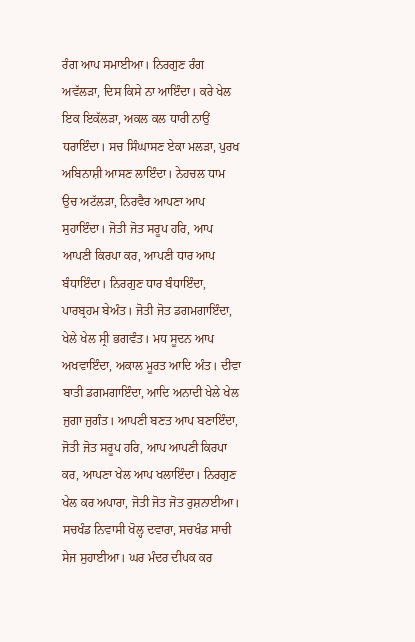ਰੰਗ ਆਪ ਸਮਾਈਆ। ਨਿਰਗੁਣ ਰੰਗ ਅਵੱਲੜਾ, ਦਿਸ ਕਿਸੇ ਨਾ ਆਇੰਦਾ। ਕਰੇ ਖੇਲ ਇਕ ਇਕੱਲੜਾ, ਅਕਲ ਕਲ ਧਾਰੀ ਨਾਉਂ ਧਰਾਇੰਦਾ। ਸਚ ਸਿੰਘਾਸਣ ਏਕਾ ਮਲੜਾ, ਪੁਰਖ ਅਬਿਨਾਸ਼ੀ ਆਸਣ ਲਾਇੰਦਾ। ਨੇਹਚਲ ਧਾਮ ਉਚ ਅਟੱਲੜਾ, ਨਿਰਵੈਰ ਆਪਣਾ ਆਪ ਸੁਹਾਇੰਦਾ। ਜੋਤੀ ਜੋਤ ਸਰੂਪ ਹਰਿ, ਆਪ ਆਪਣੀ ਕਿਰਪਾ ਕਰ, ਆਪਣੀ ਧਾਰ ਆਪ ਬੰਧਾਇੰਦਾ। ਨਿਰਗੁਣ ਧਾਰ ਬੰਧਾਇੰਦਾ, ਪਾਰਬ੍ਰਹਮ ਬੇਅੰਤ। ਜੋਤੀ ਜੋਤ ਡਗਮਗਾਇੰਦਾ, ਖੇਲੇ ਖੇਲ ਸ੍ਰੀ ਭਗਵੰਤ। ਮਧ ਸੂਦਨ ਆਪ ਅਖਵਾਇੰਦਾ, ਅਕਾਲ ਮੂਰਤ ਆਦਿ ਅੰਤ। ਦੀਵਾ ਬਾਤੀ ਡਗਮਗਾਇੰਦਾ, ਆਦਿ ਅਨਾਦੀ ਖੇਲੇ ਖੇਲ ਜੁਗਾ ਜੁਗੰਤ। ਆਪਣੀ ਬਣਤ ਆਪ ਬਣਾਇੰਦਾ, ਜੋਤੀ ਜੋਤ ਸਰੂਪ ਹਰਿ, ਆਪ ਆਪਣੀ ਕਿਰਪਾ ਕਰ, ਆਪਣਾ ਖੇਲ ਆਪ ਖਲਾਇੰਦਾ। ਨਿਰਗੁਣ ਖੇਲ ਕਰ ਅਪਾਰਾ, ਜੋਤੀ ਜੋਤ ਜੋਤ ਰੁਸ਼ਨਾਈਆ। ਸਚਖੰਡ ਨਿਵਾਸੀ ਖੋਲ੍ਹ ਦਵਾਰਾ, ਸਚਖੰਡ ਸਾਚੀ ਸੇਜ ਸੁਹਾਈਆ। ਘਰ ਮੰਦਰ ਦੀਪਕ ਕਰ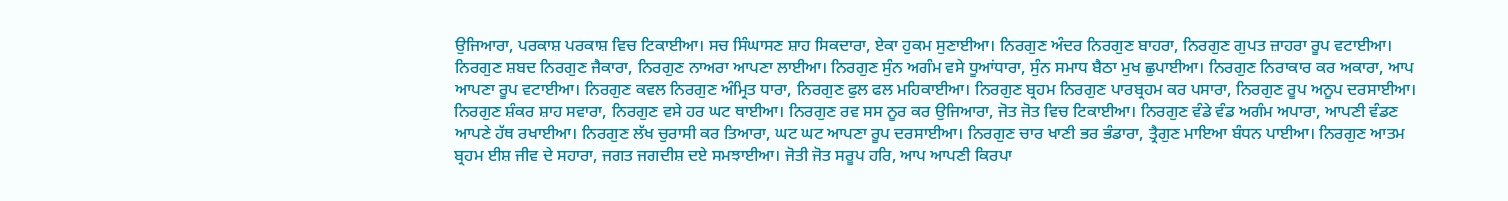ਉਜਿਆਰਾ, ਪਰਕਾਸ਼ ਪਰਕਾਸ਼ ਵਿਚ ਟਿਕਾਈਆ। ਸਚ ਸਿੰਘਾਸਣ ਸ਼ਾਹ ਸਿਕਦਾਰਾ, ਏਕਾ ਹੁਕਮ ਸੁਣਾਈਆ। ਨਿਰਗੁਣ ਅੰਦਰ ਨਿਰਗੁਣ ਬਾਹਰਾ, ਨਿਰਗੁਣ ਗੁਪਤ ਜ਼ਾਹਰਾ ਰੂਪ ਵਟਾਈਆ। ਨਿਰਗੁਣ ਸ਼ਬਦ ਨਿਰਗੁਣ ਜੈਕਾਰਾ, ਨਿਰਗੁਣ ਨਾਅਰਾ ਆਪਣਾ ਲਾਈਆ। ਨਿਰਗੁਣ ਸੁੰਨ ਅਗੰਮ ਵਸੇ ਧੂਆਂਧਾਰਾ, ਸੁੰਨ ਸਮਾਧ ਬੈਠਾ ਮੁਖ ਛੁਪਾਈਆ। ਨਿਰਗੁਣ ਨਿਰਾਕਾਰ ਕਰ ਅਕਾਰਾ, ਆਪ ਆਪਣਾ ਰੂਪ ਵਟਾਈਆ। ਨਿਰਗੁਣ ਕਵਲ ਨਿਰਗੁਣ ਅੰਮ੍ਰਿਤ ਧਾਰਾ, ਨਿਰਗੁਣ ਫੁਲ ਫਲ ਮਹਿਕਾਈਆ। ਨਿਰਗੁਣ ਬ੍ਰਹਮ ਨਿਰਗੁਣ ਪਾਰਬ੍ਰਹਮ ਕਰ ਪਸਾਰਾ, ਨਿਰਗੁਣ ਰੂਪ ਅਨੂਪ ਦਰਸਾਈਆ। ਨਿਰਗੁਣ ਸ਼ੰਕਰ ਸ਼ਾਹ ਸਵਾਰਾ, ਨਿਰਗੁਣ ਵਸੇ ਹਰ ਘਟ ਥਾਈਆ। ਨਿਰਗੁਣ ਰਵ ਸਸ ਨੂਰ ਕਰ ਉਜਿਆਰਾ, ਜੋਤ ਜੋਤ ਵਿਚ ਟਿਕਾਈਆ। ਨਿਰਗੁਣ ਵੰਡੇ ਵੰਡ ਅਗੰਮ ਅਪਾਰਾ, ਆਪਣੀ ਵੰਡਣ ਆਪਣੇ ਹੱਥ ਰਖਾਈਆ। ਨਿਰਗੁਣ ਲੱਖ ਚੁਰਾਸੀ ਕਰ ਤਿਆਰਾ, ਘਟ ਘਟ ਆਪਣਾ ਰੂਪ ਦਰਸਾਈਆ। ਨਿਰਗੁਣ ਚਾਰ ਖਾਣੀ ਭਰ ਭੰਡਾਰਾ, ਤ੍ਰੈਗੁਣ ਮਾਇਆ ਬੰਧਨ ਪਾਈਆ। ਨਿਰਗੁਣ ਆਤਮ ਬ੍ਰਹਮ ਈਸ਼ ਜੀਵ ਦੇ ਸਹਾਰਾ, ਜਗਤ ਜਗਦੀਸ਼ ਦਏ ਸਮਝਾਈਆ। ਜੋਤੀ ਜੋਤ ਸਰੂਪ ਹਰਿ, ਆਪ ਆਪਣੀ ਕਿਰਪਾ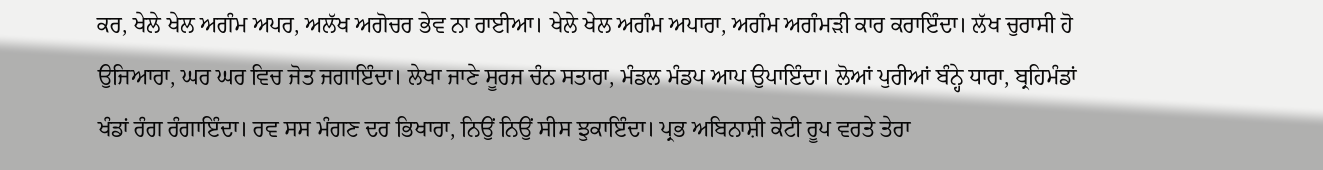ਕਰ, ਖੇਲੇ ਖੇਲ ਅਗੰਮ ਅਪਰ, ਅਲੱਖ ਅਗੋਚਰ ਭੇਵ ਨਾ ਰਾਈਆ। ਖੇਲੇ ਖੇਲ ਅਗੰਮ ਅਪਾਰਾ, ਅਗੰਮ ਅਗੰਮੜੀ ਕਾਰ ਕਰਾਇੰਦਾ। ਲੱਖ ਚੁਰਾਸੀ ਹੋ ਉਜਿਆਰਾ, ਘਰ ਘਰ ਵਿਚ ਜੋਤ ਜਗਾਇੰਦਾ। ਲੇਖਾ ਜਾਣੇ ਸੂਰਜ ਚੰਨ ਸਤਾਰਾ, ਮੰਡਲ ਮੰਡਪ ਆਪ ਉਪਾਇੰਦਾ। ਲੋਆਂ ਪੁਰੀਆਂ ਬੰਨ੍ਹੇ ਧਾਰਾ, ਬ੍ਰਹਿਮੰਡਾਂ ਖੰਡਾਂ ਰੰਗ ਰੰਗਾਇੰਦਾ। ਰਵ ਸਸ ਮੰਗਣ ਦਰ ਭਿਖਾਰਾ, ਨਿਉਂ ਨਿਉਂ ਸੀਸ ਝੁਕਾਇੰਦਾ। ਪ੍ਰਭ ਅਬਿਨਾਸ਼ੀ ਕੋਟੀ ਰੂਪ ਵਰਤੇ ਤੇਰਾ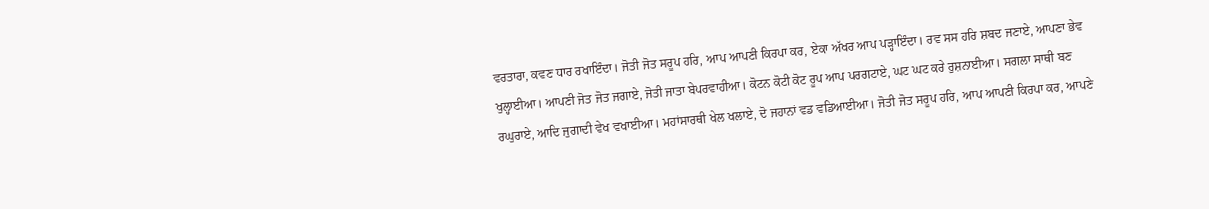ਵਰਤਾਰਾ, ਕਵਣ ਧਾਰ ਰਖਾਇੰਦਾ। ਜੋਤੀ ਜੋਤ ਸਰੂਪ ਹਰਿ, ਆਪ ਆਪਣੀ ਕਿਰਪਾ ਕਰ, ਏਕਾ ਅੱਖਰ ਆਪ ਪੜ੍ਹਾਇੰਦਾ। ਰਵ ਸਸ ਹਰਿ ਸ਼ਬਦ ਜਣਾਏ, ਆਪਣਾ ਭੇਵ ਖੁਲ੍ਹਾਈਆ। ਆਪਣੀ ਜੋਤ ਜੋਤ ਜਗਾਏ, ਜੋਤੀ ਜਾਤਾ ਬੇਪਰਵਾਹੀਆ। ਕੋਟਨ ਕੋਟੀ ਕੋਟ ਰੂਪ ਆਪ ਪਰਗਟਾਏ, ਘਟ ਘਟ ਕਰੇ ਰੁਸ਼ਨਾਈਆ। ਸਗਲਾ ਸਾਥੀ ਬਣ ਰਘੁਰਾਏ, ਆਦਿ ਜੁਗਾਦੀ ਵੇਖ ਵਖਾਈਆ। ਮਹਾਂਸਾਰਥੀ ਖੇਲ ਖਲਾਏ, ਦੋ ਜਹਾਨਾਂ ਵਡ ਵਡਿਆਈਆ। ਜੋਤੀ ਜੋਤ ਸਰੂਪ ਹਰਿ, ਆਪ ਆਪਣੀ ਕਿਰਪਾ ਕਰ, ਆਪਣੇ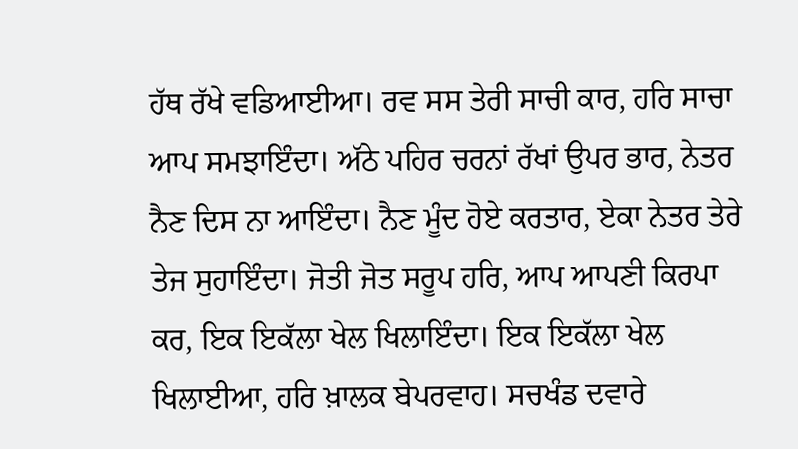ਹੱਥ ਰੱਖੇ ਵਡਿਆਈਆ। ਰਵ ਸਸ ਤੇਰੀ ਸਾਚੀ ਕਾਰ, ਹਰਿ ਸਾਚਾ ਆਪ ਸਮਝਾਇੰਦਾ। ਅੱਠੇ ਪਹਿਰ ਚਰਨਾਂ ਰੱਖਾਂ ਉਪਰ ਭਾਰ, ਨੇਤਰ ਨੈਣ ਦਿਸ ਨਾ ਆਇੰਦਾ। ਨੈਣ ਮੂੰਦ ਹੋਏ ਕਰਤਾਰ, ਏਕਾ ਨੇਤਰ ਤੇਰੇ ਤੇਜ ਸੁਹਾਇੰਦਾ। ਜੋਤੀ ਜੋਤ ਸਰੂਪ ਹਰਿ, ਆਪ ਆਪਣੀ ਕਿਰਪਾ ਕਰ, ਇਕ ਇਕੱਲਾ ਖੇਲ ਖਿਲਾਇੰਦਾ। ਇਕ ਇਕੱਲਾ ਖੇਲ ਖਿਲਾਈਆ, ਹਰਿ ਖ਼ਾਲਕ ਬੇਪਰਵਾਹ। ਸਚਖੰਡ ਦਵਾਰੇ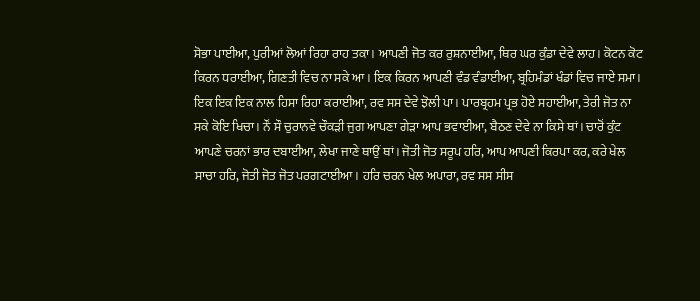ਸੋਭਾ ਪਾਈਆ, ਪੁਰੀਆਂ ਲੋਆਂ ਰਿਹਾ ਰਾਹ ਤਕਾ। ਆਪਣੀ ਜੋਤ ਕਰ ਰੁਸ਼ਨਾਈਆ, ਥਿਰ ਘਰ ਕੁੰਡਾ ਦੇਵੇ ਲਾਹ। ਕੋਟਨ ਕੋਟ ਕਿਰਨ ਧਰਾਈਆ, ਗਿਣਤੀ ਵਿਚ ਨਾ ਸਕੇ ਆ। ਇਕ ਕਿਰਨ ਆਪਣੀ ਵੰਡ ਵੰਡਾਈਆ, ਬ੍ਰਹਿਮੰਡਾਂ ਖੰਡਾਂ ਵਿਚ ਜਾਏ ਸਮਾ। ਇਕ ਇਕ ਇਕ ਨਾਲ ਹਿਸਾ ਰਿਹਾ ਕਰਾਈਆ, ਰਵ ਸਸ ਦੇਵੇ ਝੋਲੀ ਪਾ। ਪਾਰਬ੍ਰਹਮ ਪ੍ਰਭ ਹੋਏ ਸਹਾਈਆ, ਤੇਰੀ ਜੋਤ ਨਾ ਸਕੇ ਕੋਇ ਖਿਚਾ। ਨੌਂ ਸੌ ਚੁਰਾਨਵੇ ਚੌਕੜੀ ਜੁਗ ਆਪਣਾ ਗੇੜਾ ਆਪ ਭਵਾਈਆ, ਬੈਠਣ ਦੇਵੇ ਨਾ ਕਿਸੇ ਥਾਂ। ਚਾਰੋਂ ਕੁੰਟ ਆਪਣੇ ਚਰਨਾਂ ਭਾਰ ਦਬਾਈਆ, ਲੇਖਾ ਜਾਣੇ ਥਾਉਂ ਥਾਂ। ਜੋਤੀ ਜੋਤ ਸਰੂਪ ਹਰਿ, ਆਪ ਆਪਣੀ ਕਿਰਪਾ ਕਰ, ਕਰੇ ਖੇਲ ਸਾਚਾ ਹਰਿ, ਜੋਤੀ ਜੋਤ ਜੋਤ ਪਰਗਟਾਈਆ। ਹਰਿ ਚਰਨ ਖੇਲ ਅਪਾਰਾ, ਰਵ ਸਸ ਸੀਸ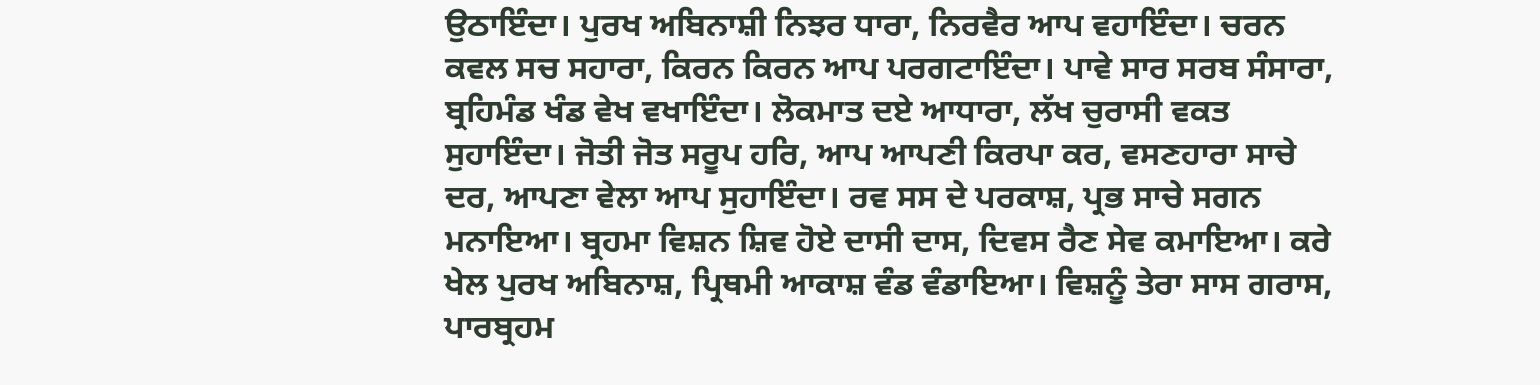ਉਠਾਇੰਦਾ। ਪੁਰਖ ਅਬਿਨਾਸ਼ੀ ਨਿਝਰ ਧਾਰਾ, ਨਿਰਵੈਰ ਆਪ ਵਹਾਇੰਦਾ। ਚਰਨ ਕਵਲ ਸਚ ਸਹਾਰਾ, ਕਿਰਨ ਕਿਰਨ ਆਪ ਪਰਗਟਾਇੰਦਾ। ਪਾਵੇ ਸਾਰ ਸਰਬ ਸੰਸਾਰਾ, ਬ੍ਰਹਿਮੰਡ ਖੰਡ ਵੇਖ ਵਖਾਇੰਦਾ। ਲੋਕਮਾਤ ਦਏ ਆਧਾਰਾ, ਲੱਖ ਚੁਰਾਸੀ ਵਕਤ ਸੁਹਾਇੰਦਾ। ਜੋਤੀ ਜੋਤ ਸਰੂਪ ਹਰਿ, ਆਪ ਆਪਣੀ ਕਿਰਪਾ ਕਰ, ਵਸਣਹਾਰਾ ਸਾਚੇ ਦਰ, ਆਪਣਾ ਵੇਲਾ ਆਪ ਸੁਹਾਇੰਦਾ। ਰਵ ਸਸ ਦੇ ਪਰਕਾਸ਼, ਪ੍ਰਭ ਸਾਚੇ ਸਗਨ ਮਨਾਇਆ। ਬ੍ਰਹਮਾ ਵਿਸ਼ਨ ਸ਼ਿਵ ਹੋਏ ਦਾਸੀ ਦਾਸ, ਦਿਵਸ ਰੈਣ ਸੇਵ ਕਮਾਇਆ। ਕਰੇ ਖੇਲ ਪੁਰਖ ਅਬਿਨਾਸ਼, ਪ੍ਰਿਥਮੀ ਆਕਾਸ਼ ਵੰਡ ਵੰਡਾਇਆ। ਵਿਸ਼ਨੂੰ ਤੇਰਾ ਸਾਸ ਗਰਾਸ, ਪਾਰਬ੍ਰਹਮ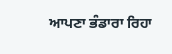ਆਪਣਾ ਭੰਡਾਰਾ ਰਿਹਾ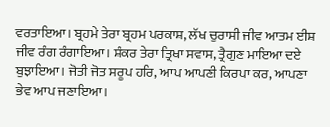ਵਰਤਾਇਆ। ਬ੍ਰਹਮੇ ਤੇਰਾ ਬ੍ਰਹਮ ਪਰਕਾਸ਼, ਲੱਖ ਚੁਰਾਸੀ ਜੀਵ ਆਤਮ ਈਸ਼ ਜੀਵ ਰੰਗ ਰੰਗਾਇਆ। ਸ਼ੰਕਰ ਤੇਰਾ ਤ੍ਰਿਖਾ ਸਵਾਸ, ਤ੍ਰੈਗੁਣ ਮਾਇਆ ਦਏ ਬੁਝਾਇਆ। ਜੋਤੀ ਜੋਤ ਸਰੂਪ ਹਰਿ, ਆਪ ਆਪਣੀ ਕਿਰਪਾ ਕਰ, ਆਪਣਾ ਭੇਵ ਆਪ ਜਣਾਇਆ।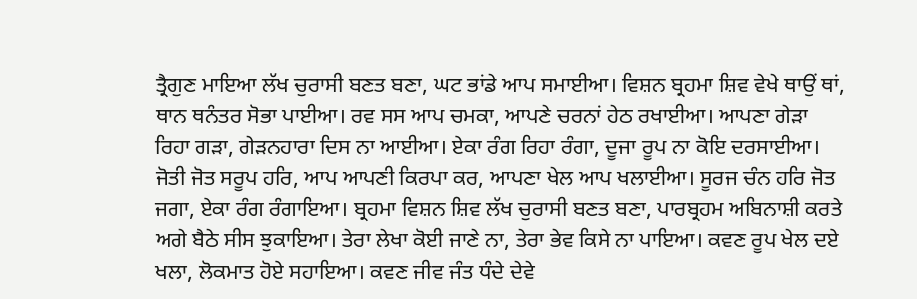ਤ੍ਰੈਗੁਣ ਮਾਇਆ ਲੱਖ ਚੁਰਾਸੀ ਬਣਤ ਬਣਾ, ਘਟ ਭਾਂਡੇ ਆਪ ਸਮਾਈਆ। ਵਿਸ਼ਨ ਬ੍ਰਹਮਾ ਸ਼ਿਵ ਵੇਖੇ ਥਾਉਂ ਥਾਂ, ਥਾਨ ਥਨੰਤਰ ਸੋਭਾ ਪਾਈਆ। ਰਵ ਸਸ ਆਪ ਚਮਕਾ, ਆਪਣੇ ਚਰਨਾਂ ਹੇਠ ਰਖਾਈਆ। ਆਪਣਾ ਗੇੜਾ ਰਿਹਾ ਗੜਾ, ਗੇੜਨਹਾਰਾ ਦਿਸ ਨਾ ਆਈਆ। ਏਕਾ ਰੰਗ ਰਿਹਾ ਰੰਗਾ, ਦੂਜਾ ਰੂਪ ਨਾ ਕੋਇ ਦਰਸਾਈਆ। ਜੋਤੀ ਜੋਤ ਸਰੂਪ ਹਰਿ, ਆਪ ਆਪਣੀ ਕਿਰਪਾ ਕਰ, ਆਪਣਾ ਖੇਲ ਆਪ ਖਲਾਈਆ। ਸੂਰਜ ਚੰਨ ਹਰਿ ਜੋਤ ਜਗਾ, ਏਕਾ ਰੰਗ ਰੰਗਾਇਆ। ਬ੍ਰਹਮਾ ਵਿਸ਼ਨ ਸ਼ਿਵ ਲੱਖ ਚੁਰਾਸੀ ਬਣਤ ਬਣਾ, ਪਾਰਬ੍ਰਹਮ ਅਬਿਨਾਸ਼ੀ ਕਰਤੇ ਅਗੇ ਬੈਠੇ ਸੀਸ ਝੁਕਾਇਆ। ਤੇਰਾ ਲੇਖਾ ਕੋਈ ਜਾਣੇ ਨਾ, ਤੇਰਾ ਭੇਵ ਕਿਸੇ ਨਾ ਪਾਇਆ। ਕਵਣ ਰੂਪ ਖੇਲ ਦਏ ਖਲਾ, ਲੋਕਮਾਤ ਹੋਏ ਸਹਾਇਆ। ਕਵਣ ਜੀਵ ਜੰਤ ਧੰਦੇ ਦੇਵੇ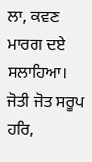ਲਾ, ਕਵਣ ਮਾਰਗ ਦਏ ਸਲਾਹਿਆ। ਜੋਤੀ ਜੋਤ ਸਰੂਪ ਹਰਿ,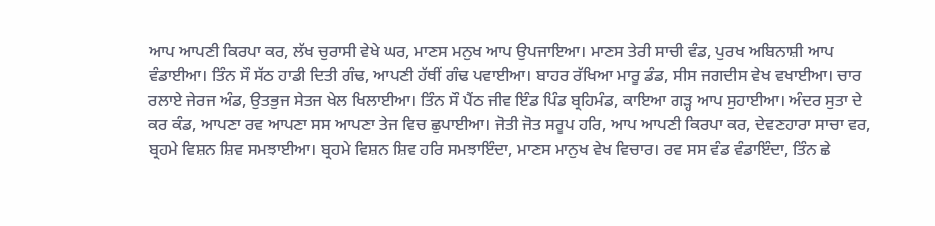ਆਪ ਆਪਣੀ ਕਿਰਪਾ ਕਰ, ਲੱਖ ਚੁਰਾਸੀ ਵੇਖੇ ਘਰ, ਮਾਣਸ ਮਨੁਖ ਆਪ ਉਪਜਾਇਆ। ਮਾਣਸ ਤੇਰੀ ਸਾਚੀ ਵੰਡ, ਪੁਰਖ ਅਬਿਨਾਸ਼ੀ ਆਪ ਵੰਡਾਈਆ। ਤਿੰਨ ਸੌ ਸੱਠ ਹਾਡੀ ਦਿਤੀ ਗੰਢ, ਆਪਣੀ ਹੱਥੀਂ ਗੰਢ ਪਵਾਈਆ। ਬਾਹਰ ਰੱਖਿਆ ਮਾਰੂ ਡੰਡ, ਸੀਸ ਜਗਦੀਸ ਵੇਖ ਵਖਾਈਆ। ਚਾਰ ਰਲਾਏ ਜੇਰਜ ਅੰਡ, ਉਤਭੁਜ ਸੇਤਜ ਖੇਲ ਖਿਲਾਈਆ। ਤਿੰਨ ਸੌ ਪੈਂਠ ਜੀਵ ਇੰਡ ਪਿੰਡ ਬ੍ਰਹਿਮੰਡ, ਕਾਇਆ ਗੜ੍ਹ ਆਪ ਸੁਹਾਈਆ। ਅੰਦਰ ਸੁਤਾ ਦੇ ਕਰ ਕੰਡ, ਆਪਣਾ ਰਵ ਆਪਣਾ ਸਸ ਆਪਣਾ ਤੇਜ ਵਿਚ ਛੁਪਾਈਆ। ਜੋਤੀ ਜੋਤ ਸਰੂਪ ਹਰਿ, ਆਪ ਆਪਣੀ ਕਿਰਪਾ ਕਰ, ਦੇਵਣਹਾਰਾ ਸਾਚਾ ਵਰ, ਬ੍ਰਹਮੇ ਵਿਸ਼ਨ ਸ਼ਿਵ ਸਮਝਾਈਆ। ਬ੍ਰਹਮੇ ਵਿਸ਼ਨ ਸ਼ਿਵ ਹਰਿ ਸਮਝਾਇੰਦਾ, ਮਾਣਸ ਮਾਨੁਖ ਵੇਖ ਵਿਚਾਰ। ਰਵ ਸਸ ਵੰਡ ਵੰਡਾਇੰਦਾ, ਤਿੰਨ ਛੇ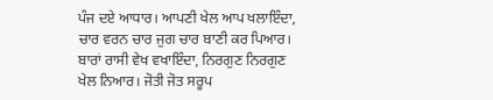ਪੰਜ ਦਏ ਆਧਾਰ। ਆਪਣੀ ਖੇਲ ਆਪ ਖਲਾਇੰਦਾ, ਚਾਰ ਵਰਨ ਚਾਰ ਜੁਗ ਚਾਰ ਬਾਣੀ ਕਰ ਪਿਆਰ। ਬਾਰਾਂ ਰਾਸੀ ਵੇਖ ਵਖਾਇੰਦਾ, ਨਿਰਗੁਣ ਨਿਰਗੁਣ ਖੇਲ ਨਿਆਰ। ਜੋਤੀ ਜੋਤ ਸਰੂਪ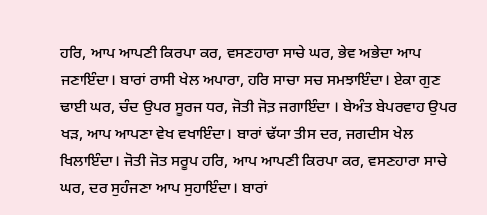ਹਰਿ, ਆਪ ਆਪਣੀ ਕਿਰਪਾ ਕਰ, ਵਸਣਹਾਰਾ ਸਾਚੇ ਘਰ, ਭੇਵ ਅਭੇਦਾ ਆਪ ਜਣਾਇੰਦਾ। ਬਾਰਾਂ ਰਾਸੀ ਖੇਲ ਅਪਾਰਾ, ਹਰਿ ਸਾਚਾ ਸਚ ਸਮਝਾਇੰਦਾ। ਏਕਾ ਗੁਣ ਢਾਈ ਘਰ, ਚੰਦ ਉਪਰ ਸੂਰਜ ਧਰ, ਜੋਤੀ ਜੋਤ਼ ਜਗਾਇੰਦਾ । ਬੇਅੰਤ ਬੇਪਰਵਾਹ ਉਪਰ ਖੜ, ਆਪ ਆਪਣਾ ਵੇਖ ਵਖਾਇੰਦਾ। ਬਾਰਾਂ ਢੱਯਾ ਤੀਸ ਦਰ, ਜਗਦੀਸ ਖੇਲ ਖਿਲਾਇੰਦਾ। ਜੋਤੀ ਜੋਤ ਸਰੂਪ ਹਰਿ, ਆਪ ਆਪਣੀ ਕਿਰਪਾ ਕਰ, ਵਸਣਹਾਰਾ ਸਾਚੇ ਘਰ, ਦਰ ਸੁਹੰਜਣਾ ਆਪ ਸੁਹਾਇੰਦਾ। ਬਾਰਾਂ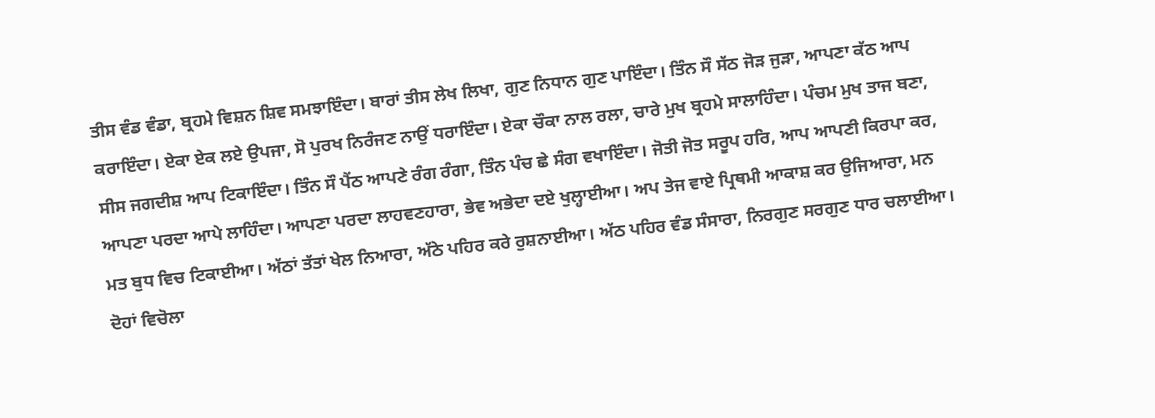ਤੀਸ ਵੰਡ ਵੰਡਾ, ਬ੍ਰਹਮੇ ਵਿਸ਼ਨ ਸ਼ਿਵ ਸਮਝਾਇੰਦਾ। ਬਾਰਾਂ ਤੀਸ ਲੇਖ ਲਿਖਾ, ਗੁਣ ਨਿਧਾਨ ਗੁਣ ਪਾਇੰਦਾ। ਤਿੰਨ ਸੌ ਸੱਠ ਜੋੜ ਜੁੜਾ, ਆਪਣਾ ਕੱਠ ਆਪ ਕਰਾਇੰਦਾ। ਏਕਾ ਏਕ ਲਏ ਉਪਜਾ, ਸੋ ਪੁਰਖ ਨਿਰੰਜਣ ਨਾਉਂ ਧਰਾਇੰਦਾ। ਏਕਾ ਚੌਕਾ ਨਾਲ ਰਲਾ, ਚਾਰੇ ਮੁਖ ਬ੍ਰਹਮੇ ਸਾਲਾਹਿੰਦਾ। ਪੰਚਮ ਮੁਖ ਤਾਜ ਬਣਾ, ਸੀਸ ਜਗਦੀਸ਼ ਆਪ ਟਿਕਾਇੰਦਾ। ਤਿੰਨ ਸੌ ਪੈਂਠ ਆਪਣੇ ਰੰਗ ਰੰਗਾ, ਤਿੰਨ ਪੰਚ ਛੇ ਸੰਗ ਵਖਾਇੰਦਾ। ਜੋਤੀ ਜੋਤ ਸਰੂਪ ਹਰਿ, ਆਪ ਆਪਣੀ ਕਿਰਪਾ ਕਰ, ਆਪਣਾ ਪਰਦਾ ਆਪੇ ਲਾਹਿੰਦਾ। ਆਪਣਾ ਪਰਦਾ ਲਾਹਵਣਹਾਰਾ, ਭੇਵ ਅਭੇਦਾ ਦਏ ਖੁਲ੍ਹਾਈਆ। ਅਪ ਤੇਜ ਵਾਏ ਪ੍ਰਿਥਮੀ ਆਕਾਸ਼ ਕਰ ਉਜਿਆਰਾ, ਮਨ ਮਤ ਬੁਧ ਵਿਚ ਟਿਕਾਈਆ। ਅੱਠਾਂ ਤੱਤਾਂ ਖੇਲ ਨਿਆਰਾ, ਅੱਠੇ ਪਹਿਰ ਕਰੇ ਰੁਸ਼ਨਾਈਆ। ਅੱਠ ਪਹਿਰ ਵੰਡ ਸੰਸਾਰਾ, ਨਿਰਗੁਣ ਸਰਗੁਣ ਧਾਰ ਚਲਾਈਆ। ਦੋਹਾਂ ਵਿਚੋਲਾ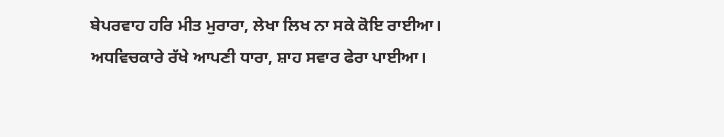ਬੇਪਰਵਾਹ ਹਰਿ ਮੀਤ ਮੁਰਾਰਾ, ਲੇਖਾ ਲਿਖ ਨਾ ਸਕੇ ਕੋਇ ਰਾਈਆ। ਅਧਵਿਚਕਾਰੇ ਰੱਖੇ ਆਪਣੀ ਧਾਰਾ, ਸ਼ਾਹ ਸਵਾਰ ਫੇਰਾ ਪਾਈਆ।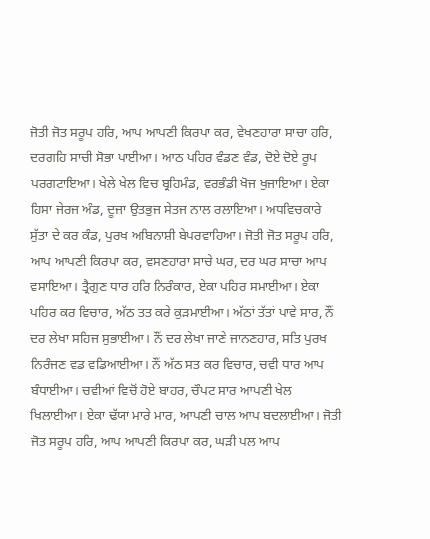ਜੋਤੀ ਜੋਤ ਸਰੂਪ ਹਰਿ, ਆਪ ਆਪਣੀ ਕਿਰਪਾ ਕਰ, ਵੇਖਣਹਾਰਾ ਸਾਚਾ ਹਰਿ, ਦਰਗਹਿ ਸਾਚੀ ਸੋਭਾ ਪਾਈਆ। ਆਠ ਪਹਿਰ ਵੰਡਣ ਵੰਡ, ਦੋਏ ਦੋਏ ਰੂਪ ਪਰਗਟਾਇਆ। ਖੇਲੇ ਖੇਲ ਵਿਚ ਬ੍ਰਹਿਮੰਡ, ਵਰਭੰਡੀ ਖੋਜ ਖੁਜਾਇਆ। ਏਕਾ ਹਿਸਾ ਜੇਰਜ ਅੰਡ, ਦੂਜਾ ਉਤਭੁਜ ਸੇਤਜ ਨਾਲ ਰਲਾਇਆ। ਅਧਵਿਚਕਾਰੇ ਸੁੱਤਾ ਦੇ ਕਰ ਕੰਡ, ਪੁਰਖ ਅਬਿਨਾਸ਼ੀ ਬੇਪਰਵਾਹਿਆ। ਜੋਤੀ ਜੋਤ ਸਰੂਪ ਹਰਿ, ਆਪ ਆਪਣੀ ਕਿਰਪਾ ਕਰ, ਵਸਣਹਾਰਾ ਸਾਚੇ ਘਰ, ਦਰ ਘਰ ਸਾਚਾ ਆਪ ਵਸਾਇਆ। ਤ੍ਰੈਗੁਣ ਧਾਰ ਹਰਿ ਨਿਰੰਕਾਰ, ਏਕਾ ਪਹਿਰ ਸਮਾਈਆ। ਏਕਾ ਪਹਿਰ ਕਰ ਵਿਚਾਰ, ਅੱਠ ਤਤ ਕਰੇ ਕੁੜਮਾਈਆ। ਅੱਠਾਂ ਤੱਤਾਂ ਪਾਵੇ ਸਾਰ, ਨੌਂ ਦਰ ਲੇਖਾ ਸਹਿਜ ਸੁਭਾਈਆ। ਨੌਂ ਦਰ ਲੇਖਾ ਜਾਣੇ ਜਾਨਣਹਾਰ, ਸਤਿ ਪੁਰਖ ਨਿਰੰਜਣ ਵਡ ਵਡਿਆਈਆ। ਨੌਂ ਅੱਠ ਸਤ ਕਰ ਵਿਚਾਰ, ਚਵੀ ਧਾਰ ਆਪ ਬੰਧਾਈਆ। ਚਵੀਆਂ ਵਿਚੋਂ ਹੋਏ ਬਾਹਰ, ਚੌਪਟ ਸਾਰ ਆਪਣੀ ਖੇਲ ਖਿਲਾਈਆ। ਏਕਾ ਢੱਯਾ ਮਾਰੇ ਮਾਰ, ਆਪਣੀ ਚਾਲ ਆਪ ਬਦਲਾਈਆ। ਜੋਤੀ ਜੋਤ ਸਰੂਪ ਹਰਿ, ਆਪ ਆਪਣੀ ਕਿਰਪਾ ਕਰ, ਘੜੀ ਪਲ ਆਪ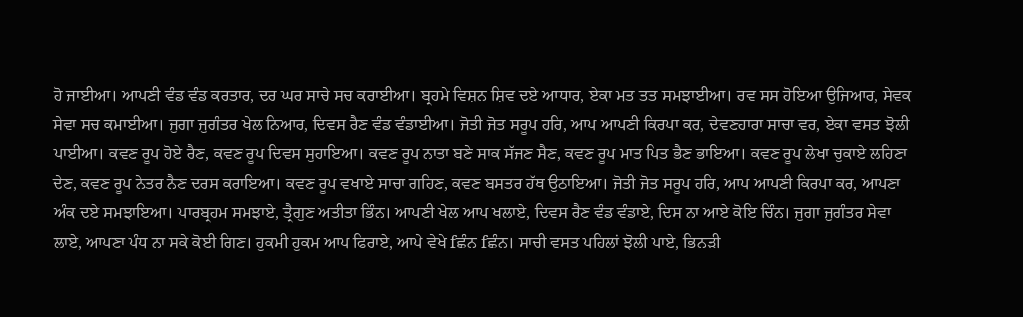ਹੋ ਜਾਈਆ। ਆਪਣੀ ਵੰਡ ਵੰਡ ਕਰਤਾਰ, ਦਰ ਘਰ ਸਾਚੇ ਸਚ ਕਰਾਈਆ। ਬ੍ਰਹਮੇ ਵਿਸ਼ਨ ਸ਼ਿਵ ਦਏ ਆਧਾਰ, ਏਕਾ ਮਤ ਤਤ ਸਮਝਾਈਆ। ਰਵ ਸਸ ਹੋਇਆ ਉਜਿਆਰ, ਸੇਵਕ ਸੇਵਾ ਸਚ ਕਮਾਈਆ। ਜੁਗਾ ਜੁਗੰਤਰ ਖੇਲ ਨਿਆਰ, ਦਿਵਸ ਰੈਣ ਵੰਡ ਵੰਡਾਈਆ। ਜੋਤੀ ਜੋਤ ਸਰੂਪ ਹਰਿ, ਆਪ ਆਪਣੀ ਕਿਰਪਾ ਕਰ, ਦੇਵਣਹਾਰਾ ਸਾਚਾ ਵਰ, ਏਕਾ ਵਸਤ ਝੋਲੀ ਪਾਈਆ। ਕਵਣ ਰੂਪ ਹੋਏ ਰੈਣ, ਕਵਣ ਰੂਪ ਦਿਵਸ ਸੁਹਾਇਆ। ਕਵਣ ਰੂਪ ਨਾਤਾ ਬਣੇ ਸਾਕ ਸੱਜਣ ਸੈਣ, ਕਵਣ ਰੂਪ ਮਾਤ ਪਿਤ ਭੈਣ ਭਾਇਆ। ਕਵਣ ਰੂਪ ਲੇਖਾ ਚੁਕਾਏ ਲਹਿਣਾ ਦੇਣ, ਕਵਣ ਰੂਪ ਨੇਤਰ ਨੈਣ ਦਰਸ ਕਰਾਇਆ। ਕਵਣ ਰੂਪ ਵਖਾਏ ਸਾਚਾ ਗਹਿਣ, ਕਵਣ ਬਸਤਰ ਹੱਥ ਉਠਾਇਆ। ਜੋਤੀ ਜੋਤ ਸਰੂਪ ਹਰਿ, ਆਪ ਆਪਣੀ ਕਿਰਪਾ ਕਰ, ਆਪਣਾ ਅੰਕ ਦਏ ਸਮਝਾਇਆ। ਪਾਰਬ੍ਰਹਮ ਸਮਝਾਏ, ਤ੍ਰੈਗੁਣ ਅਤੀਤਾ ਭਿੰਨ। ਆਪਣੀ ਖੇਲ ਆਪ ਖਲਾਏ, ਦਿਵਸ ਰੈਣ ਵੰਡ ਵੰਡਾਏ, ਦਿਸ ਨਾ ਆਏ ਕੋਇ ਚਿੰਨ। ਜੁਗਾ ਜੁਗੰਤਰ ਸੇਵਾ ਲਾਏ, ਆਪਣਾ ਪੰਧ ਨਾ ਸਕੇ ਕੋਈ ਗਿਣ। ਹੁਕਮੀ ਹੁਕਮ ਆਪ ਫਿਰਾਏ, ਆਪੇ ਵੇਖੇ fਛੰਨ fਛੰਨ। ਸਾਚੀ ਵਸਤ ਪਹਿਲਾਂ ਝੋਲੀ ਪਾਏ, ਭਿਨੜੀ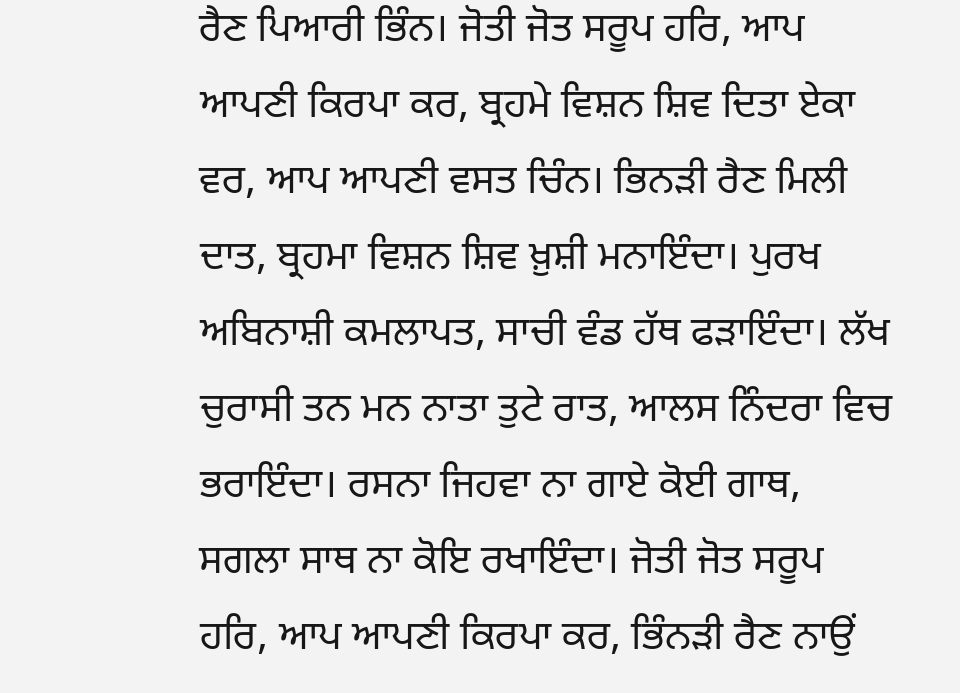ਰੈਣ ਪਿਆਰੀ ਭਿੰਨ। ਜੋਤੀ ਜੋਤ ਸਰੂਪ ਹਰਿ, ਆਪ ਆਪਣੀ ਕਿਰਪਾ ਕਰ, ਬ੍ਰਹਮੇ ਵਿਸ਼ਨ ਸ਼ਿਵ ਦਿਤਾ ਏਕਾ ਵਰ, ਆਪ ਆਪਣੀ ਵਸਤ ਚਿੰਨ। ਭਿਨੜੀ ਰੈਣ ਮਿਲੀ ਦਾਤ, ਬ੍ਰਹਮਾ ਵਿਸ਼ਨ ਸ਼ਿਵ ਖ਼ੁਸ਼ੀ ਮਨਾਇੰਦਾ। ਪੁਰਖ ਅਬਿਨਾਸ਼ੀ ਕਮਲਾਪਤ, ਸਾਚੀ ਵੰਡ ਹੱਥ ਫੜਾਇੰਦਾ। ਲੱਖ ਚੁਰਾਸੀ ਤਨ ਮਨ ਨਾਤਾ ਤੁਟੇ ਰਾਤ, ਆਲਸ ਨਿੰਦਰਾ ਵਿਚ ਭਰਾਇੰਦਾ। ਰਸਨਾ ਜਿਹਵਾ ਨਾ ਗਾਏ ਕੋਈ ਗਾਥ, ਸਗਲਾ ਸਾਥ ਨਾ ਕੋਇ ਰਖਾਇੰਦਾ। ਜੋਤੀ ਜੋਤ ਸਰੂਪ ਹਰਿ, ਆਪ ਆਪਣੀ ਕਿਰਪਾ ਕਰ, ਭਿੰਨੜੀ ਰੈਣ ਨਾਉਂ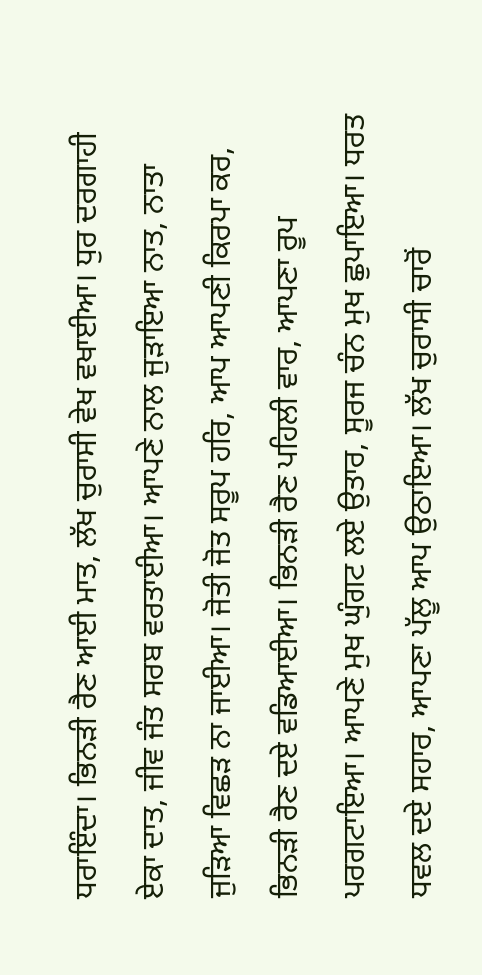ਧਰਾਇੰਦਾ। ਭਿਨੜੀ ਰੈਣ ਆਈ ਮਾਤ, ਲੱਖ ਚੁਰਾਸੀ ਵੇਖ ਵਖਾਈਆ। ਧੁਰ ਦਰਗਾਹੀ ਏਕਾ ਦਾਤ, ਜੀਵ ਜੰਤ ਸਰਬ ਵਰਤਾਈਆ। ਆਪਣੇ ਨਾਲ ਜੁੜਾਇਆ ਨਾਤ, ਨਾਤਾ ਜੁੜਿਆ ਵਿਛੜ ਨਾ ਜਾਈਆ। ਜੋਤੀ ਜੋਤ ਸਰੂਪ ਹਰਿ, ਆਪ ਆਪਣੀ ਕਿਰਪਾ ਕਰ, ਭਿਨੜੀ ਰੈਣ ਦਏ ਵਡਿਆਈਆ। ਭਿਨੜੀ ਰੈਣ ਪਹਿਲੀ ਵਾਰ, ਆਪਣਾ ਰੂਪ ਪਰਗਟਾਇਆ। ਆਪਣੇ ਮੁਖ ਘੁੰਗਟ ਲਏ ਉਤਾਰ, ਸੂਰਜ ਚੰਨ ਮੁਖ ਛੁਪਾਇਆ। ਧਰਤ ਧਵਲ ਦਏ ਸਹਾਰ, ਆਪਣਾ ਪੱਲੂ ਆਪ ਉਠਾਇਆ। ਲੱਖ ਚੁਰਾਸੀ ਚਾਰੋਂ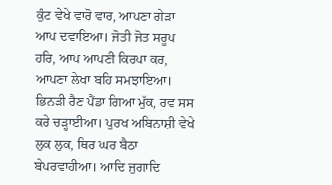ਕੁੰਟ ਵੇਖੇ ਵਾਰੋ ਵਾਰ, ਆਪਣਾ ਗੇੜਾ ਆਪ ਦਵਾਇਆ। ਜੋਤੀ ਜੋਤ ਸਰੂਪ ਹਰਿ, ਆਪ ਆਪਣੀ ਕਿਰਪਾ ਕਰ, ਆਪਣਾ ਲੇਖਾ ਬਹਿ ਸਮਝਾਇਆ। ਭਿਨੜੀ ਰੈਣ ਪੈਂਡਾ ਗਿਆ ਮੁੱਕ, ਰਵ ਸਸ ਕਰੇ ਚੜ੍ਹਾਈਆ। ਪੁਰਖ ਅਬਿਨਾਸ਼ੀ ਵੇਖੇ ਲੁਕ ਲੁਕ, ਥਿਰ ਘਰ ਬੈਠਾ ਬੇਪਰਵਾਹੀਆ। ਆਦਿ ਜੁਗਾਦਿ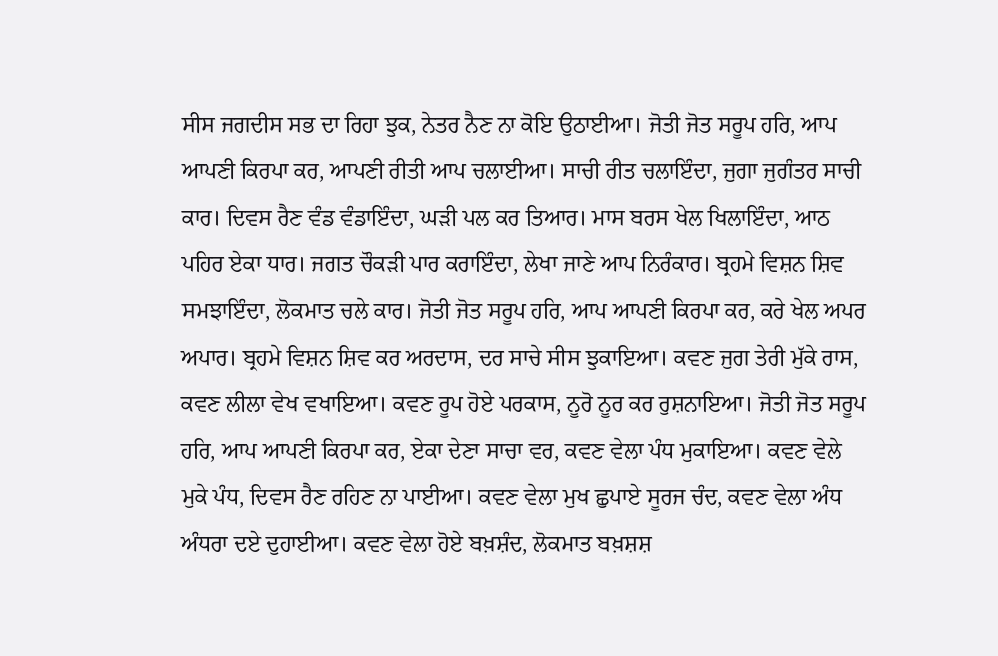ਸੀਸ ਜਗਦੀਸ ਸਭ ਦਾ ਰਿਹਾ ਝੁਕ, ਨੇਤਰ ਨੈਣ ਨਾ ਕੋਇ ਉਠਾਈਆ। ਜੋਤੀ ਜੋਤ ਸਰੂਪ ਹਰਿ, ਆਪ ਆਪਣੀ ਕਿਰਪਾ ਕਰ, ਆਪਣੀ ਰੀਤੀ ਆਪ ਚਲਾਈਆ। ਸਾਚੀ ਰੀਤ ਚਲਾਇੰਦਾ, ਜੁਗਾ ਜੁਗੰਤਰ ਸਾਚੀ ਕਾਰ। ਦਿਵਸ ਰੈਣ ਵੰਡ ਵੰਡਾਇੰਦਾ, ਘੜੀ ਪਲ ਕਰ ਤਿਆਰ। ਮਾਸ ਬਰਸ ਖੇਲ ਖਿਲਾਇੰਦਾ, ਆਠ ਪਹਿਰ ਏਕਾ ਧਾਰ। ਜਗਤ ਚੌਕੜੀ ਪਾਰ ਕਰਾਇੰਦਾ, ਲੇਖਾ ਜਾਣੇ ਆਪ ਨਿਰੰਕਾਰ। ਬ੍ਰਹਮੇ ਵਿਸ਼ਨ ਸ਼ਿਵ ਸਮਝਾਇੰਦਾ, ਲੋਕਮਾਤ ਚਲੇ ਕਾਰ। ਜੋਤੀ ਜੋਤ ਸਰੂਪ ਹਰਿ, ਆਪ ਆਪਣੀ ਕਿਰਪਾ ਕਰ, ਕਰੇ ਖੇਲ ਅਪਰ ਅਪਾਰ। ਬ੍ਰਹਮੇ ਵਿਸ਼ਨ ਸ਼ਿਵ ਕਰ ਅਰਦਾਸ, ਦਰ ਸਾਚੇ ਸੀਸ ਝੁਕਾਇਆ। ਕਵਣ ਜੁਗ ਤੇਰੀ ਮੁੱਕੇ ਰਾਸ, ਕਵਣ ਲੀਲਾ ਵੇਖ ਵਖਾਇਆ। ਕਵਣ ਰੂਪ ਹੋਏ ਪਰਕਾਸ, ਨੂਰੋ ਨੂਰ ਕਰ ਰੁਸ਼ਨਾਇਆ। ਜੋਤੀ ਜੋਤ ਸਰੂਪ ਹਰਿ, ਆਪ ਆਪਣੀ ਕਿਰਪਾ ਕਰ, ਏਕਾ ਦੇਣਾ ਸਾਚਾ ਵਰ, ਕਵਣ ਵੇਲਾ ਪੰਧ ਮੁਕਾਇਆ। ਕਵਣ ਵੇਲੇ ਮੁਕੇ ਪੰਧ, ਦਿਵਸ ਰੈਣ ਰਹਿਣ ਨਾ ਪਾਈਆ। ਕਵਣ ਵੇਲਾ ਮੁਖ ਛੁਪਾਏ ਸੂਰਜ ਚੰਦ, ਕਵਣ ਵੇਲਾ ਅੰਧ ਅੰਧਰਾ ਦਏ ਦੁਹਾਈਆ। ਕਵਣ ਵੇਲਾ ਹੋਏ ਬਖ਼ਸ਼ੰਦ, ਲੋਕਮਾਤ ਬਖ਼ਸ਼ਸ਼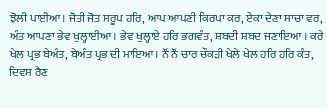ਝੋਲੀ ਪਾਈਆ। ਜੋਤੀ ਜੋਤ ਸਰੂਪ ਹਰਿ, ਆਪ ਆਪਣੀ ਕਿਰਪਾ ਕਰ, ਏਕਾ ਦੇਣਾ ਸਾਚਾ ਵਰ, ਅੰਤ ਆਪਣਾ ਭੇਵ ਖੁਲ੍ਹਾਈਆ। ਭੇਵ ਖੁਲ੍ਹਾਏ ਹਰਿ ਭਗਵੰਤ, ਸ਼ਬਦੀ ਸ਼ਬਦ ਜਣਾਇਆ । ਕਰੇ ਖੇਲ ਪ੍ਰਭ ਬੇਅੰਤ, ਬੇਅੰਤ ਪ੍ਰਭ ਦੀ ਮਾਇਆ। ਨੌਂ ਨੌਂ ਚਾਰ ਚੌਕੜੀ ਖੇਲੇ ਖੇਲ ਹਰਿ ਹਰਿ ਕੰਤ, ਦਿਵਸ ਰੈਣ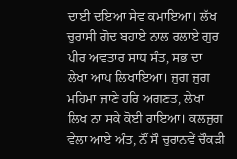ਦਾਈ ਦਇਆ ਸੇਵ ਕਮਾਇਆ। ਲੱਖ ਚੁਰਾਸੀ ਗੋਦ ਬਹਾਏ ਨਾਲ ਰਲਾਏ ਗੁਰ ਪੀਰ ਅਵਤਾਰ ਸਾਧ ਸੰਤ, ਸਭ ਦਾ ਲੇਖਾ ਆਪ ਲਿਖਾਇਆ। ਜੁਗ ਜੁਗ ਮਹਿਮਾ ਜਾਣੇ ਹਰਿ ਅਗਣਤ, ਲੇਖਾ ਲਿਖ ਨਾ ਸਕੇ ਕੋਈ ਰਾਇਆ। ਕਲਜੁਗ ਵੇਲਾ ਆਏ ਅੰਤ, ਨੌਂ ਸੌ ਚੁਰਾਨਵੇਂ ਚੌਕੜੀ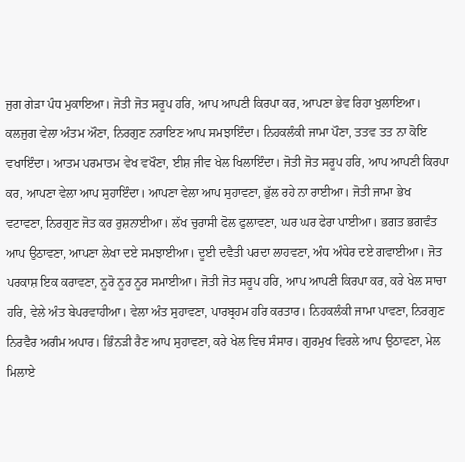ਜੁਗ ਗੇੜਾ ਪੰਧ ਮੁਕਾਇਆ। ਜੋਤੀ ਜੋਤ ਸਰੂਪ ਹਰਿ, ਆਪ ਆਪਣੀ ਕਿਰਪਾ ਕਰ, ਆਪਣਾ ਭੇਵ ਰਿਹਾ ਖੁਲਾਇਆ। ਕਲਜੁਗ ਵੇਲਾ ਅੰਤਮ ਔਣਾ, ਨਿਰਗੁਣ ਨਰਾਇਣ ਆਪ ਸਮਝਾਇੰਦਾ। ਨਿਹਕਲੰਕੀ ਜਾਮਾ ਪੌਣਾ, ਤਤਵ ਤਤ ਨਾ ਕੋਇ ਵਖਾਇੰਦਾ। ਆਤਮ ਪਰਮਾਤਮ ਵੇਖ ਵਖੌਣਾ, ਈਸ਼ ਜੀਵ ਖੇਲ ਖਿਲਾਇੰਦਾ। ਜੋਤੀ ਜੋਤ ਸਰੂਪ ਹਰਿ, ਆਪ ਆਪਣੀ ਕਿਰਪਾ ਕਰ, ਆਪਣਾ ਵੇਲਾ ਆਪ ਸੁਹਾਇੰਦਾ। ਆਪਣਾ ਵੇਲਾ ਆਪ ਸੁਹਾਵਣਾ, ਭੁੱਲ ਰਹੇ ਨਾ ਰਾਈਆ। ਜੋਤੀ ਜਾਮਾ ਭੇਖ ਵਟਾਵਣਾ, ਨਿਰਗੁਣ ਜੋਤ ਕਰ ਰੁਸ਼ਨਾਈਆ। ਲੱਖ ਚੁਰਾਸੀ ਫੋਲ ਫੁਲਾਵਣਾ, ਘਰ ਘਰ ਫੇਰਾ ਪਾਈਆ। ਭਗਤ ਭਗਵੰਤ ਆਪ ਉਠਾਵਣਾ, ਆਪਣਾ ਲੇਖਾ ਦਏ ਸਮਝਾਈਆ। ਦੂਈ ਦਵੈਤੀ ਪਰਦਾ ਲਾਹਵਣਾ, ਅੰਧ ਅੰਧੇਰ ਦਏ ਗਵਾਈਆ। ਜੋਤ ਪਰਕਾਸ਼ ਇਕ ਕਰਾਵਣਾ, ਨੂਰੋ ਨੂਰ ਨੂਰ ਸਮਾਈਆ। ਜੋਤੀ ਜੋਤ ਸਰੂਪ ਹਰਿ, ਆਪ ਆਪਣੀ ਕਿਰਪਾ ਕਰ, ਕਰੇ ਖੇਲ ਸਾਚਾ ਹਰਿ, ਵੇਲੇ ਅੰਤ ਬੇਪਰਵਾਹੀਆ। ਵੇਲਾ ਅੰਤ ਸੁਹਾਵਣਾ, ਪਾਰਬ੍ਰਹਮ ਹਰਿ ਕਰਤਾਰ। ਨਿਹਕਲੰਕੀ ਜਾਮਾ ਪਾਵਣਾ, ਨਿਰਗੁਣ ਨਿਰਵੈਰ ਅਗੰਮ ਅਪਾਰ। ਭਿੰਨੜੀ ਰੈਣ ਆਪ ਸੁਹਾਵਣਾ, ਕਰੇ ਖੇਲ ਵਿਚ ਸੰਸਾਰ। ਗੁਰਮੁਖ ਵਿਰਲੇ ਆਪ ਉਠਾਵਣਾ, ਮੇਲ ਮਿਲਾਏ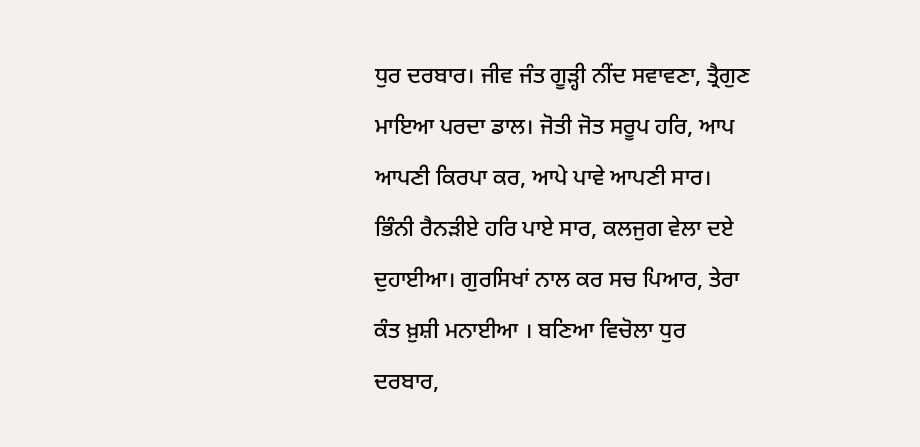ਧੁਰ ਦਰਬਾਰ। ਜੀਵ ਜੰਤ ਗੂੜ੍ਹੀ ਨੀਂਦ ਸਵਾਵਣਾ, ਤ੍ਰੈਗੁਣ ਮਾਇਆ ਪਰਦਾ ਡਾਲ। ਜੋਤੀ ਜੋਤ ਸਰੂਪ ਹਰਿ, ਆਪ ਆਪਣੀ ਕਿਰਪਾ ਕਰ, ਆਪੇ ਪਾਵੇ ਆਪਣੀ ਸਾਰ। ਭਿੰਨੀ ਰੈਨੜੀਏ ਹਰਿ ਪਾਏ ਸਾਰ, ਕਲਜੁਗ ਵੇਲਾ ਦਏ ਦੁਹਾਈਆ। ਗੁਰਸਿਖਾਂ ਨਾਲ ਕਰ ਸਚ ਪਿਆਰ, ਤੇਰਾ ਕੰਤ ਖ਼ੁਸ਼ੀ ਮਨਾਈਆ । ਬਣਿਆ ਵਿਚੋਲਾ ਧੁਰ ਦਰਬਾਰ,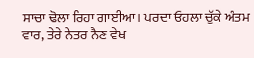ਸਾਚਾ ਢੋਲਾ ਰਿਹਾ ਗਾਈਆ। ਪਰਦਾ ਓਹਲਾ ਚੁੱਕੇ ਅੰਤਮ ਵਾਰ, ਤੇਰੇ ਨੇਤਰ ਨੈਣ ਵੇਖ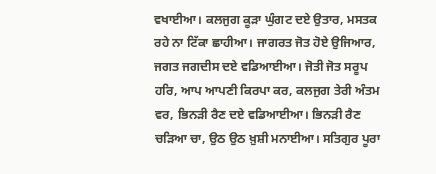ਵਖਾਈਆ। ਕਲਜੁਗ ਕੂੜਾ ਘੁੰਗਟ ਦਏ ਉਤਾਰ, ਮਸਤਕ ਰਹੇ ਨਾ ਟਿੱਕਾ ਛਾਹੀਆ। ਜਾਗਰਤ ਜੋਤ ਹੋਏ ਉਜਿਆਰ, ਜਗਤ ਜਗਦੀਸ ਦਏ ਵਡਿਆਈਆ। ਜੋਤੀ ਜੋਤ ਸਰੂਪ ਹਰਿ, ਆਪ ਆਪਣੀ ਕਿਰਪਾ ਕਰ, ਕਲਜੁਗ ਤੇਰੀ ਅੰਤਮ ਵਰ, ਭਿਨੜੀ ਰੈਣ ਦਏ ਵਡਿਆਈਆ। ਭਿਨੜੀ ਰੈਣ ਚੜਿਆ ਚਾ, ਉਠ ਉਠ ਖ਼ੁਸ਼ੀ ਮਨਾਈਆ। ਸਤਿਗੁਰ ਪੂਰਾ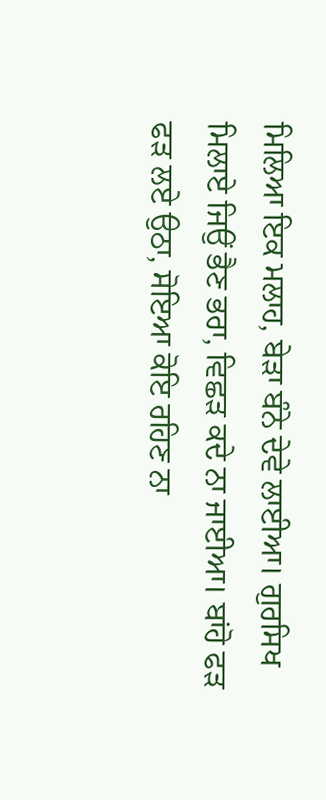ਮਿਲਿਆ ਇਕ ਮਲਾਹ, ਬੇੜਾ ਬੰਨੇ ਦੇਵੇ ਲਾਈਆ। ਗੁਰਸਿਖ ਮਿਲਾਏ ਜਿਉਂ ਭੈਣ ਭਰਾ, ਵਿਛੜ ਕਦੇ ਨਾ ਜਾਈਆ। ਬਾਂਹੋ ਫੜ ਫੜ ਲਏ ਉਠਾ, ਸੋਇਆ ਕੋਇ ਰਹਿਣ ਨਾ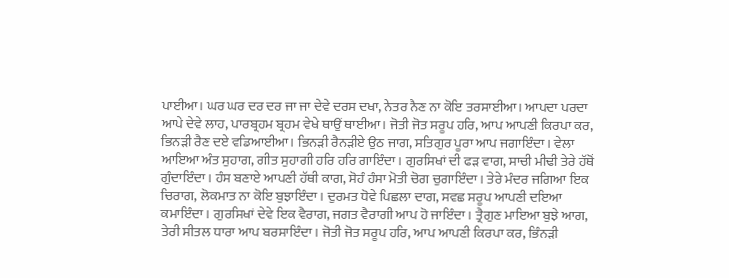ਪਾਈਆ। ਘਰ ਘਰ ਦਰ ਦਰ ਜਾ ਜਾ ਦੇਵੇ ਦਰਸ ਦਖਾ, ਨੇਤਰ ਨੈਣ ਨਾ ਕੋਇ ਤਰਸਾਈਆ। ਆਪਦਾ ਪਰਦਾ ਆਪੇ ਦੇਵੇ ਲਾਹ, ਪਾਰਬ੍ਰਹਮ ਬ੍ਰਹਮ ਵੇਖੇ ਥਾਉਂ ਥਾਈਆ। ਜੋਤੀ ਜੋਤ ਸਰੂਪ ਹਰਿ, ਆਪ ਆਪਣੀ ਕਿਰਪਾ ਕਰ, ਭਿਨੜੀ ਰੈਣ ਦਏ ਵਡਿਆਈਆ। ਭਿਨੜੀ ਰੈਨੜੀਏ ਉਠ ਜਾਗ, ਸਤਿਗੁਰ ਪੂਰਾ ਆਪ ਜਗਾਇੰਦਾ। ਵੇਲਾ ਆਇਆ ਅੰਤ ਸੁਹਾਗ, ਗੀਤ ਸੁਹਾਗੀ ਹਰਿ ਹਰਿ ਗਾਇੰਦਾ। ਗੁਰਸਿਖਾਂ ਦੀ ਫੜ ਵਾਗ, ਸਾਚੀ ਮੀਢੀ ਤੇਰੇ ਹੱਥੋਂ ਗੁੰਦਾਇੰਦਾ। ਹੰਸ ਬਣਾਏ ਆਪਣੀ ਹੱਥੀ ਕਾਗ, ਸੋਹੰ ਹੰਸਾ ਮੋਤੀ ਚੋਗ ਚੁਗਾਇੰਦਾ। ਤੇਰੇ ਮੰਦਰ ਜਗਿਆ ਇਕ ਚਿਰਾਗ, ਲੋਕਮਾਤ ਨਾ ਕੋਇ ਬੁਝਾਇੰਦਾ। ਦੁਰਮਤ ਧੋਵੇ ਪਿਛਲਾ ਦਾਗ, ਸਵਛ ਸਰੂਪ ਆਪਣੀ ਦਇਆ ਕਮਾਇੰਦਾ। ਗੁਰਸਿਖਾਂ ਦੇਵੇ ਇਕ ਵੈਰਾਗ, ਜਗਤ ਵੈਰਾਗੀ ਆਪ ਹੋ ਜਾਇੰਦਾ। ਤ੍ਰੈਗੁਣ ਮਾਇਆ ਬੁਝੇ ਆਗ, ਤੇਰੀ ਸੀਤਲ ਧਾਰਾ ਆਪ ਬਰਸਾਇੰਦਾ। ਜੋਤੀ ਜੋਤ ਸਰੂਪ ਹਰਿ, ਆਪ ਆਪਣੀ ਕਿਰਪਾ ਕਰ, ਭਿੰਨੜੀ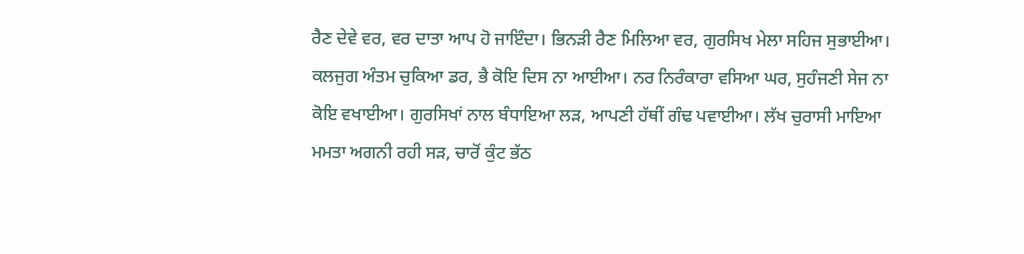ਰੈਣ ਦੇਵੇ ਵਰ, ਵਰ ਦਾਤਾ ਆਪ ਹੋ ਜਾਇੰਦਾ। ਭਿਨੜੀ ਰੈਣ ਮਿਲਿਆ ਵਰ, ਗੁਰਸਿਖ ਮੇਲਾ ਸਹਿਜ ਸੁਭਾਈਆ। ਕਲਜੁਗ ਅੰਤਮ ਚੁਕਿਆ ਡਰ, ਭੈ ਕੋਇ ਦਿਸ ਨਾ ਆਈਆ। ਨਰ ਨਿਰੰਕਾਰਾ ਵਸਿਆ ਘਰ, ਸੁਹੰਜਣੀ ਸੇਜ ਨਾ ਕੋਇ ਵਖਾਈਆ। ਗੁਰਸਿਖਾਂ ਨਾਲ ਬੰਧਾਇਆ ਲੜ, ਆਪਣੀ ਹੱਥੀਂ ਗੰਢ ਪਵਾਈਆ। ਲੱਖ ਚੁਰਾਸੀ ਮਾਇਆ ਮਮਤਾ ਅਗਨੀ ਰਹੀ ਸੜ, ਚਾਰੋਂ ਕੁੰਟ ਭੱਠ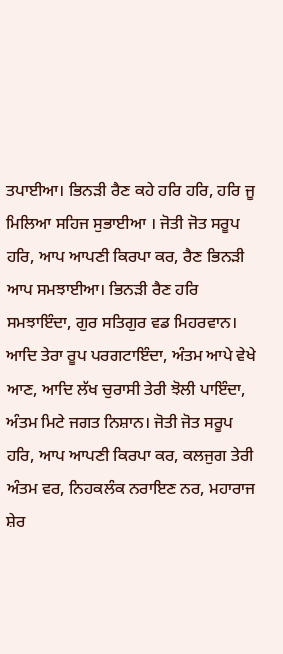ਤਪਾਈਆ। ਭਿਨੜੀ ਰੈਣ ਕਹੇ ਹਰਿ ਹਰਿ, ਹਰਿ ਜੂ ਮਿਲਿਆ ਸਹਿਜ ਸੁਭਾਈਆ । ਜੋਤੀ ਜੋਤ ਸਰੂਪ ਹਰਿ, ਆਪ ਆਪਣੀ ਕਿਰਪਾ ਕਰ, ਰੈਣ ਭਿਨੜੀ ਆਪ ਸਮਝਾਈਆ। ਭਿਨੜੀ ਰੈਣ ਹਰਿ ਸਮਝਾਇੰਦਾ, ਗੁਰ ਸਤਿਗੁਰ ਵਡ ਮਿਹਰਵਾਨ। ਆਦਿ ਤੇਰਾ ਰੂਪ ਪਰਗਟਾਇੰਦਾ, ਅੰਤਮ ਆਪੇ ਵੇਖੇ ਆਣ, ਆਦਿ ਲੱਖ ਚੁਰਾਸੀ ਤੇਰੀ ਝੋਲੀ ਪਾਇੰਦਾ, ਅੰਤਮ ਮਿਟੇ ਜਗਤ ਨਿਸ਼ਾਨ। ਜੋਤੀ ਜੋਤ ਸਰੂਪ ਹਰਿ, ਆਪ ਆਪਣੀ ਕਿਰਪਾ ਕਰ, ਕਲਜੁਗ ਤੇਰੀ ਅੰਤਮ ਵਰ, ਨਿਹਕਲੰਕ ਨਰਾਇਣ ਨਰ, ਮਹਾਰਾਜ ਸ਼ੇਰ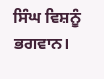ਸਿੰਘ ਵਿਸ਼ਨੂੰ ਭਗਵਾਨ।